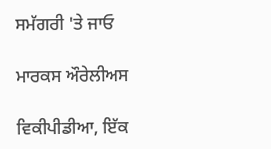ਸਮੱਗਰੀ 'ਤੇ ਜਾਓ

ਮਾਰਕਸ ਔਰੇਲੀਅਸ

ਵਿਕੀਪੀਡੀਆ, ਇੱਕ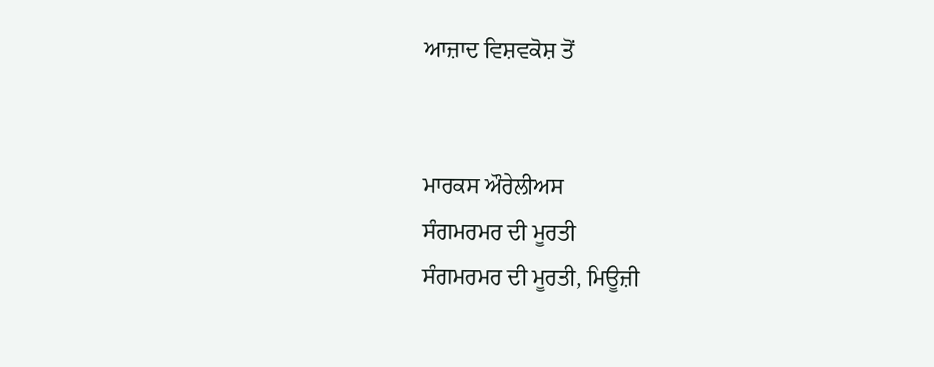ਆਜ਼ਾਦ ਵਿਸ਼ਵਕੋਸ਼ ਤੋਂ


ਮਾਰਕਸ ਔਰੇਲੀਅਸ
ਸੰਗਮਰਮਰ ਦੀ ਮੂਰਤੀ
ਸੰਗਮਰਮਰ ਦੀ ਮੂਰਤੀ, ਮਿਊਜ਼ੀ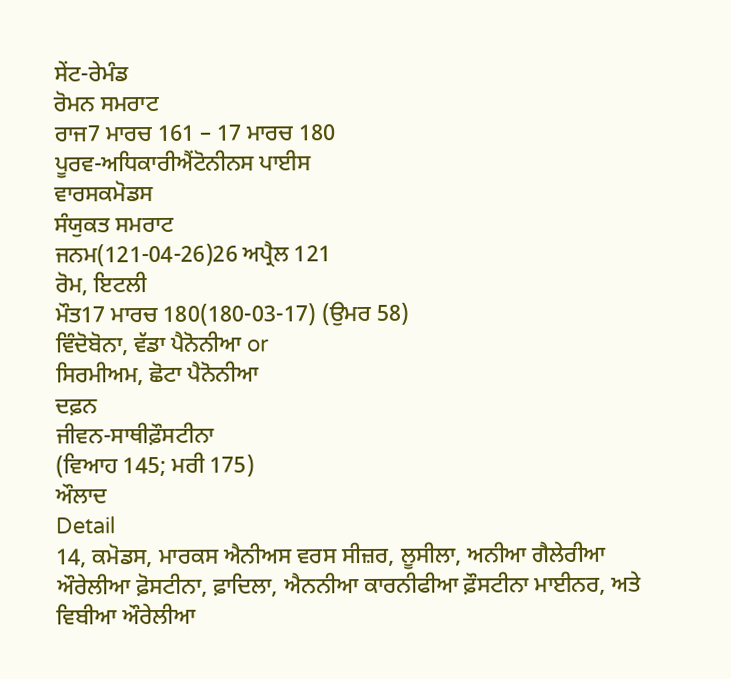ਸੇਂਟ-ਰੇਮੰਡ
ਰੋਮਨ ਸਮਰਾਟ
ਰਾਜ7 ਮਾਰਚ 161 – 17 ਮਾਰਚ 180
ਪੂਰਵ-ਅਧਿਕਾਰੀਐਂਟੋਨੀਨਸ ਪਾਈਸ
ਵਾਰਸਕਮੋਡਸ
ਸੰਯੁਕਤ ਸਮਰਾਟ
ਜਨਮ(121-04-26)26 ਅਪ੍ਰੈਲ 121
ਰੋਮ, ਇਟਲੀ
ਮੌਤ17 ਮਾਰਚ 180(180-03-17) (ਉਮਰ 58)
ਵਿੰਦੋਬੋਨਾ, ਵੱਡਾ ਪੈਨੋਨੀਆ or
ਸਿਰਮੀਅਮ, ਛੋਟਾ ਪੈਨੋਨੀਆ
ਦਫ਼ਨ
ਜੀਵਨ-ਸਾਥੀਫ਼ੌਸਟੀਨਾ
(ਵਿਆਹ 145; ਮਰੀ 175)
ਔਲਾਦ
Detail
14, ਕਮੋਡਸ, ਮਾਰਕਸ ਐਨੀਅਸ ਵਰਸ ਸੀਜ਼ਰ, ਲੂਸੀਲਾ, ਅਨੀਆ ਗੈਲੇਰੀਆ ਔਰੇਲੀਆ ਫ਼ੋਸਟੀਨਾ, ਫ਼ਾਦਿਲਾ, ਐਨਨੀਆ ਕਾਰਨੀਫੀਆ ਫ਼ੌਸਟੀਨਾ ਮਾਈਨਰ, ਅਤੇ ਵਿਬੀਆ ਔਰੇਲੀਆ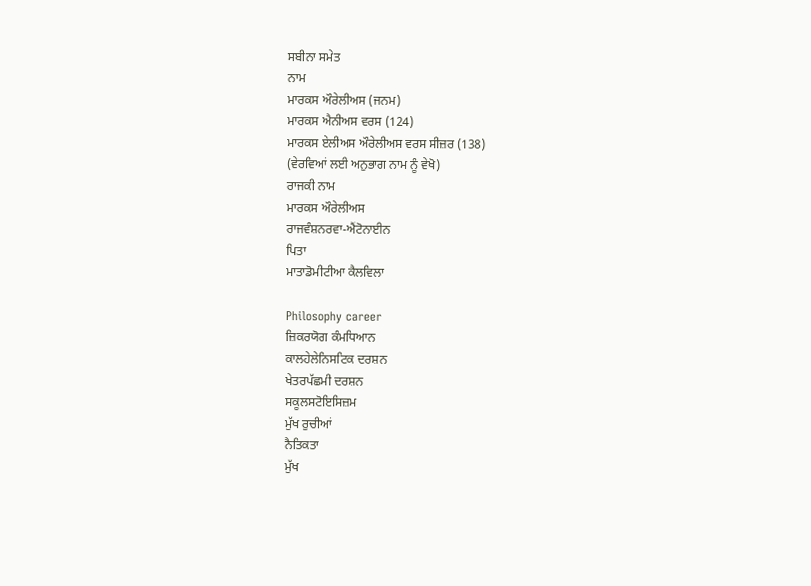ਸਬੀਨਾ ਸਮੇਤ
ਨਾਮ
ਮਾਰਕਸ ਔਰੇਲੀਅਸ (ਜਨਮ)
ਮਾਰਕਸ ਐਨੀਅਸ ਵਰਸ (124)
ਮਾਰਕਸ ਏਲੀਅਸ ਔਰੇਲੀਅਸ ਵਰਸ ਸੀਜ਼ਰ (138)
(ਵੇਰਵਿਆਂ ਲਈ ਅਨੁਭਾਗ ਨਾਮ ਨੂੰ ਵੇਖੋ)
ਰਾਜਕੀ ਨਾਮ
ਮਾਰਕਸ ਔਰੇਲੀਅਸ
ਰਾਜਵੰਸ਼ਨਰਵਾ-ਐਂਟੋਨਾਈਨ
ਪਿਤਾ
ਮਾਤਾਡੋਮੀਟੀਆ ਕੈਲਵਿਲਾ

Philosophy career
ਜ਼ਿਕਰਯੋਗ ਕੰਮਧਿਆਨ
ਕਾਲਹੇਲੇਨਿਸਟਿਕ ਦਰਸ਼ਨ
ਖੇਤਰਪੱਛਮੀ ਦਰਸ਼ਨ
ਸਕੂਲਸਟੋਇਸਿਜ਼ਮ
ਮੁੱਖ ਰੁਚੀਆਂ
ਨੈਤਿਕਤਾ
ਮੁੱਖ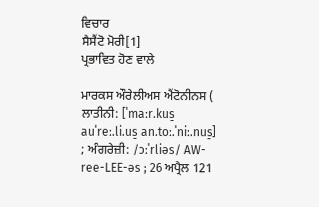ਵਿਚਾਰ
ਸੈਸੈਂਟੋ ਮੋਰੀ[1]
ਪ੍ਰਭਾਵਿਤ ਹੋਣ ਵਾਲੇ

ਮਾਰਕਸ ਔਰੇਲੀਅਸ ਐਂਟੋਨੀਨਸ ( ਲਾਤੀਨੀ: [ˈmaːr.kus̠ auˈreː.li.us̠ an.toː.ˈniː.nus̠] ; ਅੰਗਰੇਜ਼ੀ: /ɔːˈrliəs/ AW-ree-LEE-əs ; 26 ਅਪ੍ਰੈਲ 121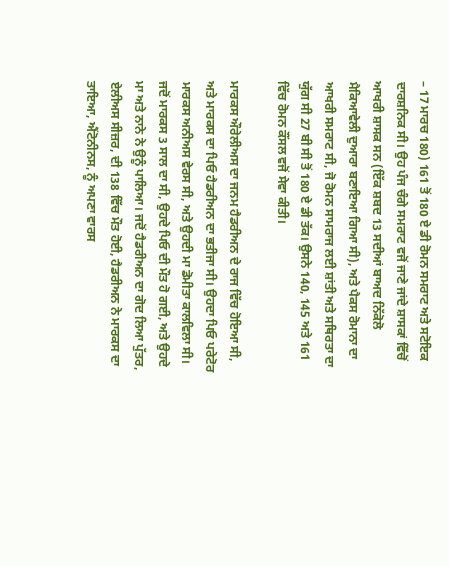– 17 ਮਾਰਚ 180) 161 ਤੋਂ 180 ਏ ਡੀ ਰੋਮਨ ਸਮਰਾਟ ਅਤੇ ਸਟੋਇਕ ਦਾਰਸ਼ਨਿਕ ਸੀ। ਉਹ ਪੰਜ ਚੰਗੇ ਸਮਰਾਟ ਵਜੋਂ ਜਾਣੇ ਜਾਂਦੇ ਸ਼ਾਸਕਾਂ ਵਿੱਚੋਂ ਆਖਰੀ ਸ਼ਾਸਕ ਸਨ (ਇੱਕ ਸ਼ਬਦ 13 ਸਦੀਆਂ ਬਾਅਦ ਨਿੱਕੋਲੋ ਮੈਕਿਆਵੇਲੀ ਦੁਆਰਾ ਬਣਾਇਆ ਗਿਆ ਸੀ), ਅਤੇ ਪੈਕਸ ਰੋਮਾਨਾ ਦਾ ਆਖਰੀ ਸਮਰਾਟ ਸੀ, ਜੋ ਰੋਮਨ ਸਾਮਰਾਜ ਲਈ ਸ਼ਾਂਤੀ ਅਤੇ ਸਥਿਰਤਾ ਦਾ ਯੁੱਗ ਸੀ 27 ਬੀ ਸੀ ਤੋਂ 180 ਏ ਡੀ ਤੱਕ। ਉਸਨੇ 140, 145 ਅਤੇ 161 ਵਿੱਚ ਰੋਮਨ ਕੌਂਸਲ ਵਜੋਂ ਸੇਵਾ ਕੀਤੀ।

ਮਾਰਕਸ ਔਰੇਲੀਅਸ ਦਾ ਜਨਮ ਹੈਡਰੀਅਨ ਦੇ ਰਾਜ ਵਿੱਚ ਹੋਇਆ ਸੀ, ਅਤੇ ਮਾਰਕਸ ਦਾ ਪਿਓ ਹੈਡਰੀਅਨ ਦਾ ਭਤੀਜਾ ਸੀ। ਉਹਦਾ ਪਿਓ ਪਰੇਟੋਰ ਮਾਰਕਸ ਅਨੀਅਸ ਵੇਰਸ ਸੀ, ਅਤੇ ਉਹਦੀ ਮਾ ਡੋਮੀਤਾ ਕਾਲਵਿਲਾ ਸੀ। ਜਦੋਂ ਮਾਰਕਸ 3 ਸਾਲ ਦਾ ਸੀ, ਉਹਦੇ ਪਿਓ ਦੀ ਮੌਤ ਹੋ ਗਈ, ਅਤੇ ਉਹਦੇ ਮਾ ਅਤੇ ਨਾਨੇ ਨੇ ਉਨੂੰ ਪਾਲਿਆ। ਜਦੋਂ ਹੈਡਰੀਅਨ ਦਾ ਗੋਦ ਲਿਆ ਪੁੱਤਰ, ਏਲੀਅਸ ਸੀਜ਼ਰ, ਦੀ 138 ਵਿੱਚ ਮੌਤ ਹੋਈ, ਹੈਡਰੀਅਨ ਨੇ ਮਾਰਕਸ ਦਾ ਤਾਇਆ, ਐਂਟੋਨੀਨਸ, ਨੂੰ ਅਪਣਾ ਵਾਰਸ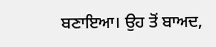ਬਣਾਇਆ। ਉਹ ਤੋਂ ਬਾਅਦ,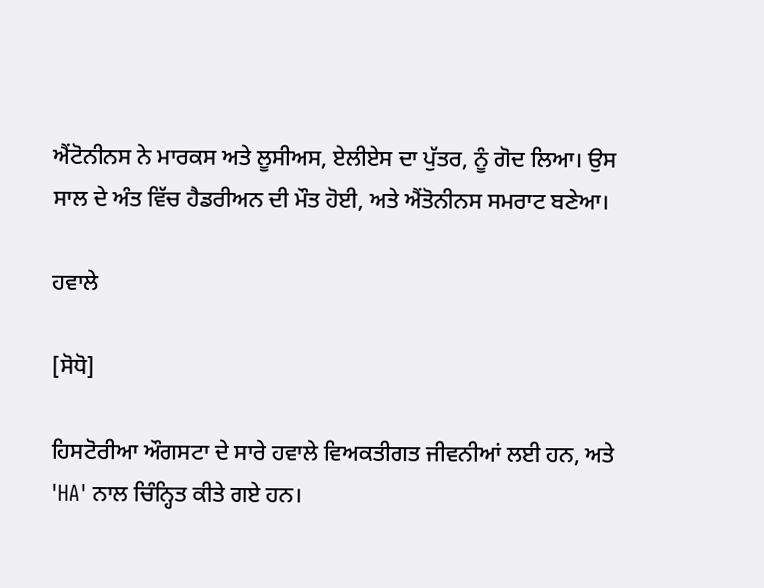ਐਂਟੋਨੀਨਸ ਨੇ ਮਾਰਕਸ ਅਤੇ ਲੂਸੀਅਸ, ਏਲੀਏਸ ਦਾ ਪੁੱਤਰ, ਨੂੰ ਗੋਦ ਲਿਆ। ਉਸ ਸਾਲ ਦੇ ਅੰਤ ਵਿੱਚ ਹੈਡਰੀਅਨ ਦੀ ਮੌਤ ਹੋਈ, ਅਤੇ ਐਂਤੋਨੀਨਸ ਸਮਰਾਟ ਬਣੇਆ।

ਹਵਾਲੇ

[ਸੋਧੋ]

ਹਿਸਟੋਰੀਆ ਔਗਸਟਾ ਦੇ ਸਾਰੇ ਹਵਾਲੇ ਵਿਅਕਤੀਗਤ ਜੀਵਨੀਆਂ ਲਈ ਹਨ, ਅਤੇ 'HA' ਨਾਲ ਚਿੰਨ੍ਹਿਤ ਕੀਤੇ ਗਏ ਹਨ।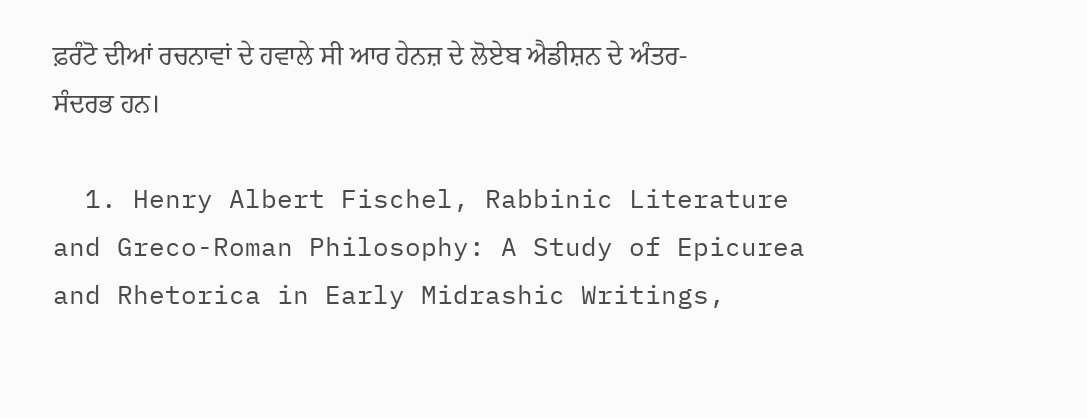ਫ਼ਰੰਟੋ ਦੀਆਂ ਰਚਨਾਵਾਂ ਦੇ ਹਵਾਲੇ ਸੀ ਆਰ ਹੇਨਜ਼ ਦੇ ਲੋਏਬ ਐਡੀਸ਼ਨ ਦੇ ਅੰਤਰ-ਸੰਦਰਭ ਹਨ।

  1. Henry Albert Fischel, Rabbinic Literature and Greco-Roman Philosophy: A Study of Epicurea and Rhetorica in Early Midrashic Writings,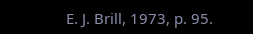E. J. Brill, 1973, p. 95.